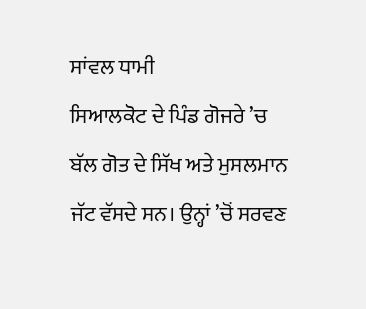ਸਾਂਵਲ ਧਾਮੀ
ਸਿਆਲਕੋਟ ਦੇ ਪਿੰਡ ਗੋਜਰੇ ’ਚ ਬੱਲ ਗੋਤ ਦੇ ਸਿੱਖ ਅਤੇ ਮੁਸਲਮਾਨ ਜੱਟ ਵੱਸਦੇ ਸਨ। ਉਨ੍ਹਾਂ ’ਚੋਂ ਸਰਵਣ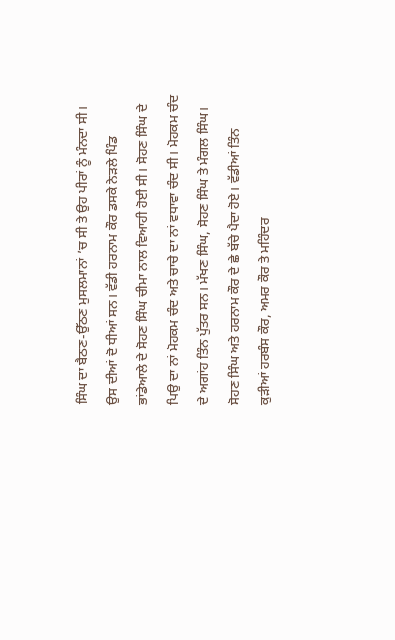ਸਿੰਘ ਦਾ ਬੈਠਣ-ਉੱਠਣ ਮੁਸਲਮਾਨਾਂ ’ਚ ਸੀ ਤੇ ਉਹ ਪੀਰਾਂ ਨੂੰ ਮੰਨਦਾ ਸੀ। ਉਸ ਦੀਆਂ ਦੋ ਧੀਆਂ ਸਨ। ਵੱਡੀ ਹਰਨਾਮ ਕੌਰ ਡਸਕੇ ਨੇੜਲੇ ਪਿੰਡ ਭਾਂਡੇਆਲੇ ਦੇ ਸੋਹਣ ਸਿੰਘ ਚੀਮਾ ਨਾਲ ਵਿਆਹੀ ਹੋਈ ਸੀ। ਸੋਹਣ ਸਿੰਘ ਦੇ ਪਿਉ ਦਾ ਨਾਂ ਮੋਹਕਮ ਚੰਦ ਅਤੇ ਚਾਚੇ ਦਾ ਨਾਂ ਵਧਾਵਾ ਚੰਦ ਸੀ। ਮੋਹਕਮ ਚੰਦ ਦੇ ਅਗਾਂਹ ਤਿੰਨ ਪੁੱਤਰ ਸਨ। ਮੱਖਣ ਸਿੰਘ, ਸੋਹਣ ਸਿੰਘ ਤੇ ਮੰਗਲ ਸਿੰਘ।
ਸੋਹਣ ਸਿੰਘ ਅਤੇ ਹਰਨਾਮ ਕੌਰ ਦੇ ਛੇ ਬੱਚੇ ਪੈਦਾ ਹੋਏ। ਵੱਡੀਆਂ ਤਿੰਨ ਕੁੜੀਆਂ ਹਰਬੰਸ ਕੌਰ, ਅਮਰ ਕੌਰ ਤੇ ਮਹਿੰਦਰ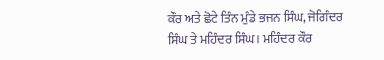ਕੌਰ ਅਤੇ ਛੋਟੇ ਤਿੰਨ ਮੁੰਡੇ ਭਜਨ ਸਿੰਘ, ਜੋਗਿੰਦਰ ਸਿੰਘ ਤੇ ਮਹਿੰਦਰ ਸਿੰਘ। ਮਹਿੰਦਰ ਕੌਰ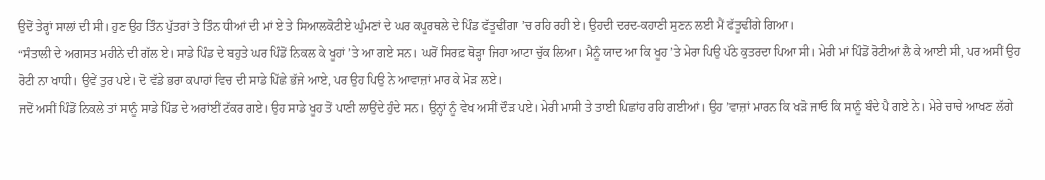ਉਦੋਂ ਤੇਰ੍ਹਾਂ ਸਾਲਾਂ ਦੀ ਸੀ। ਹੁਣ ਉਹ ਤਿੰਨ ਪੁੱਤਰਾਂ ਤੇ ਤਿੰਨ ਧੀਆਂ ਦੀ ਮਾਂ ਏ ਤੇ ਸਿਆਲਕੋਟੀਏ ਘੁੰਮਣਾਂ ਦੇ ਘਰ ਕਪੂਰਥਲੇ ਦੇ ਪਿੰਡ ਫੱਤੂਢੀਂਗਾ ’ਚ ਰਹਿ ਰਹੀ ਏ। ਉਹਦੀ ਦਰਦ-ਕਹਾਣੀ ਸੁਣਨ ਲਈ ਮੈਂ ਫੱਤੂਢੀਂਗੇ ਗਿਆ।
“ਸੰਤਾਲੀ ਦੇ ਅਗਸਤ ਮਹੀਨੇ ਦੀ ਗੱਲ ਏ। ਸਾਡੇ ਪਿੰਡ ਦੇ ਬਹੁਤੇ ਘਰ ਪਿੰਡੋਂ ਨਿਕਲ ਕੇ ਖੂਹਾਂ ’ਤੇ ਆ ਗਏ ਸਨ। ਘਰੋਂ ਸਿਰਫ਼ ਥੋੜ੍ਹਾ ਜਿਹਾ ਆਟਾ ਚੁੱਕ ਲਿਆ। ਮੈਨੂੰ ਯਾਦ ਆ ਕਿ ਖੂਹ ’ਤੇ ਮੇਰਾ ਪਿਉ ਪੱਠੇ ਕੁਤਰਦਾ ਪਿਆ ਸੀ। ਮੇਰੀ ਮਾਂ ਪਿੰਡੋਂ ਰੋਟੀਆਂ ਲੈ ਕੇ ਆਈ ਸੀ, ਪਰ ਅਸੀਂ ਉਹ ਰੋਟੀ ਨਾ ਖਾਧੀ। ਉਵੇਂ ਤੁਰ ਪਏ। ਦੋ ਵੱਡੇ ਭਰਾ ਕਪਾਹਾਂ ਵਿਚ ਦੀ ਸਾਡੇ ਪਿੱਛੇ ਭੱਜੇ ਆਏ, ਪਰ ਉਹ ਪਿਉ ਨੇ ਆਵਾਜ਼ਾਂ ਮਾਰ ਕੇ ਮੋੜ ਲਏ।
ਜਦੋਂ ਅਸੀਂ ਪਿੰਡੋਂ ਨਿਕਲੇ ਤਾਂ ਸਾਨੂੰ ਸਾਡੇ ਪਿੰਡ ਦੇ ਅਰਾਂਈਂ ਟੱਕਰ ਗਏ। ਉਹ ਸਾਡੇ ਖੂਹ ਤੋਂ ਪਾਣੀ ਲਾਉਂਦੇ ਹੁੰਦੇ ਸਨ। ਉਨ੍ਹਾਂ ਨੂੰ ਵੇਖ ਅਸੀਂ ਦੌੜ ਪਏ। ਮੇਰੀ ਮਾਸੀ ਤੇ ਤਾਈ ਪਿਛਾਂਹ ਰਹਿ ਗਈਆਂ। ਉਹ ’ਵਾਜ਼ਾਂ ਮਾਰਨ ਕਿ ਖੜੋ ਜਾਓ ਕਿ ਸਾਨੂੰ ਬੰਦੇ ਪੈ ਗਏ ਨੇ। ਮੇਰੇ ਚਾਚੇ ਆਖਣ ਲੱਗੇ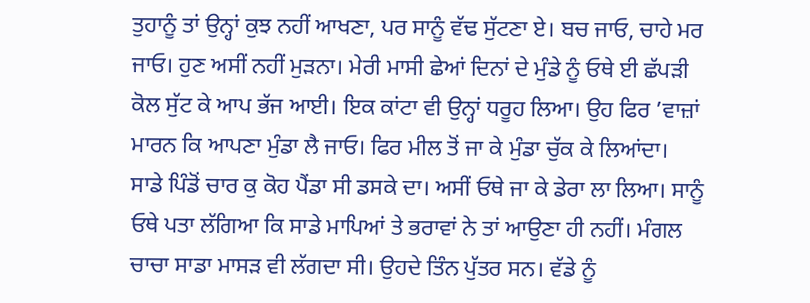ਤੁਹਾਨੂੰ ਤਾਂ ਉਨ੍ਹਾਂ ਕੁਝ ਨਹੀਂ ਆਖਣਾ, ਪਰ ਸਾਨੂੰ ਵੱਢ ਸੁੱਟਣਾ ਏ। ਬਚ ਜਾਓ, ਚਾਹੇ ਮਰ ਜਾਓ। ਹੁਣ ਅਸੀਂ ਨਹੀਂ ਮੁੜਨਾ। ਮੇਰੀ ਮਾਸੀ ਛੇਆਂ ਦਿਨਾਂ ਦੇ ਮੁੰਡੇ ਨੂੰ ਓਥੇ ਈ ਛੱਪੜੀ ਕੋਲ ਸੁੱਟ ਕੇ ਆਪ ਭੱਜ ਆਈ। ਇਕ ਕਾਂਟਾ ਵੀ ਉਨ੍ਹਾਂ ਧਰੂਹ ਲਿਆ। ਉਹ ਫਿਰ ’ਵਾਜ਼ਾਂ ਮਾਰਨ ਕਿ ਆਪਣਾ ਮੁੰਡਾ ਲੈ ਜਾਓ। ਫਿਰ ਮੀਲ ਤੋਂ ਜਾ ਕੇ ਮੁੰਡਾ ਚੁੱਕ ਕੇ ਲਿਆਂਦਾ।
ਸਾਡੇ ਪਿੰਡੋਂ ਚਾਰ ਕੁ ਕੋਹ ਪੈਂਡਾ ਸੀ ਡਸਕੇ ਦਾ। ਅਸੀਂ ਓਥੇ ਜਾ ਕੇ ਡੇਰਾ ਲਾ ਲਿਆ। ਸਾਨੂੰ ਓਥੇ ਪਤਾ ਲੱਗਿਆ ਕਿ ਸਾਡੇ ਮਾਪਿਆਂ ਤੇ ਭਰਾਵਾਂ ਨੇ ਤਾਂ ਆਉਣਾ ਹੀ ਨਹੀਂ। ਮੰਗਲ ਚਾਚਾ ਸਾਡਾ ਮਾਸੜ ਵੀ ਲੱਗਦਾ ਸੀ। ਉਹਦੇ ਤਿੰਨ ਪੁੱਤਰ ਸਨ। ਵੱਡੇ ਨੂੰ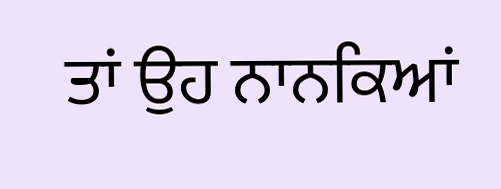ਤਾਂ ਉਹ ਨਾਨਕਿਆਂ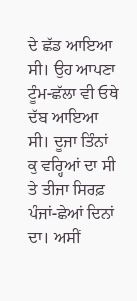ਦੇ ਛੱਡ ਆਇਆ ਸੀ। ਉਹ ਆਪਣਾ ਟੂੰਮ-ਛੱਲਾ ਵੀ ਓਥੇ ਦੱਬ ਆਇਆ ਸੀ। ਦੂਜਾ ਤਿੰਨਾਂ ਕੁ ਵਰ੍ਹਿਆਂ ਦਾ ਸੀ ਤੇ ਤੀਜਾ ਸਿਰਫ਼ ਪੰਜਾਂ-ਛੇਆਂ ਦਿਨਾਂ ਦਾ। ਅਸੀਂ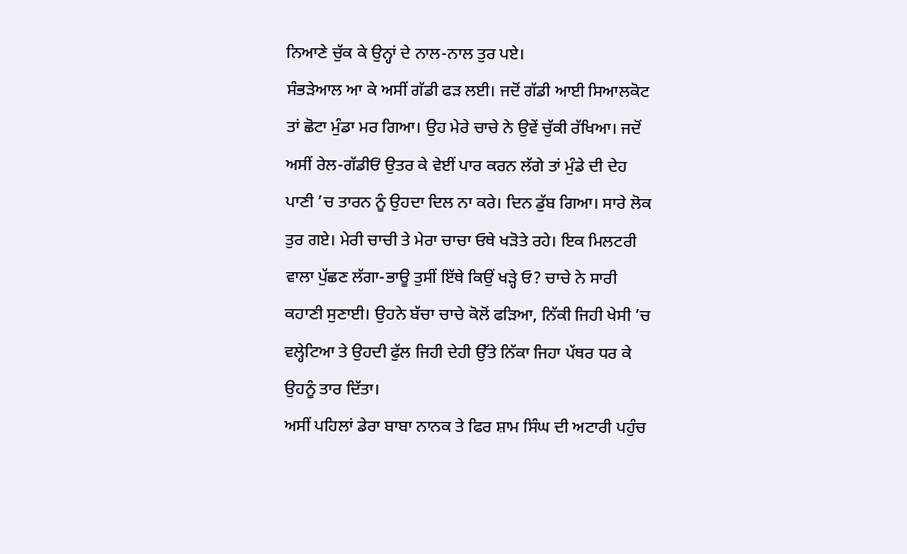ਨਿਆਣੇ ਚੁੱਕ ਕੇ ਉਨ੍ਹਾਂ ਦੇ ਨਾਲ-ਨਾਲ ਤੁਰ ਪਏ।
ਸੰਭੜੇਆਲ ਆ ਕੇ ਅਸੀਂ ਗੱਡੀ ਫੜ ਲਈ। ਜਦੋਂ ਗੱਡੀ ਆਈ ਸਿਆਲਕੋਟ ਤਾਂ ਛੋਟਾ ਮੁੰਡਾ ਮਰ ਗਿਆ। ਉਹ ਮੇਰੇ ਚਾਚੇ ਨੇ ਉਵੇਂ ਚੁੱਕੀ ਰੱਖਿਆ। ਜਦੋਂ ਅਸੀਂ ਰੇਲ-ਗੱਡੀਓਂ ਉਤਰ ਕੇ ਵੇਈਂ ਪਾਰ ਕਰਨ ਲੱਗੇ ਤਾਂ ਮੁੰਡੇ ਦੀ ਦੇਹ ਪਾਣੀ ’ਚ ਤਾਰਨ ਨੂੰ ਉਹਦਾ ਦਿਲ ਨਾ ਕਰੇ। ਦਿਨ ਡੁੱਬ ਗਿਆ। ਸਾਰੇ ਲੋਕ ਤੁਰ ਗਏ। ਮੇਰੀ ਚਾਚੀ ਤੇ ਮੇਰਾ ਚਾਚਾ ਓਥੇ ਖੜੋਤੇ ਰਹੇ। ਇਕ ਮਿਲਟਰੀ ਵਾਲਾ ਪੁੱਛਣ ਲੱਗਾ-ਭਾਊ ਤੁਸੀਂ ਇੱਥੇ ਕਿਉਂ ਖੜ੍ਹੇ ਓ? ਚਾਚੇ ਨੇ ਸਾਰੀ ਕਹਾਣੀ ਸੁਣਾਈ। ਉਹਨੇ ਬੱਚਾ ਚਾਚੇ ਕੋਲੋਂ ਫੜਿਆ, ਨਿੱਕੀ ਜਿਹੀ ਖੇਸੀ ’ਚ ਵਲ੍ਹੇਟਿਆ ਤੇ ਉਹਦੀ ਫੁੱਲ ਜਿਹੀ ਦੇਹੀ ਉੱਤੇ ਨਿੱਕਾ ਜਿਹਾ ਪੱਥਰ ਧਰ ਕੇ ਉਹਨੂੰ ਤਾਰ ਦਿੱਤਾ।
ਅਸੀਂ ਪਹਿਲਾਂ ਡੇਰਾ ਬਾਬਾ ਨਾਨਕ ਤੇ ਫਿਰ ਸ਼ਾਮ ਸਿੰਘ ਦੀ ਅਟਾਰੀ ਪਹੁੰਚ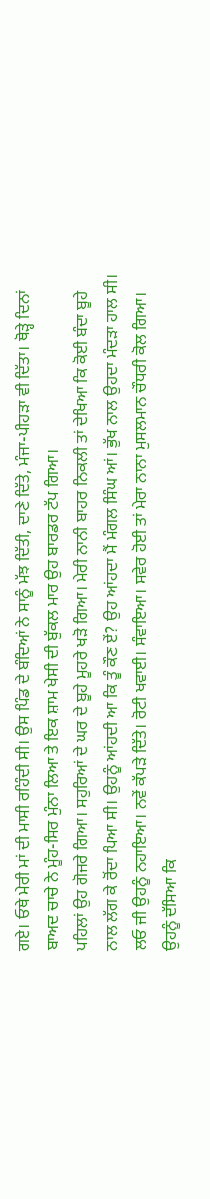ਗਏ। ਓਥੇ ਮੇਰੀ ਮਾਂ ਦੀ ਮਾਸੀ ਰਹਿੰਦੀ ਸੀ। ਉਸ ਪਿੰਡ ਦੇ ਬੰਦਿਆਂ ਨੇ ਸਾਨੂੰ ਮੱਝ ਦਿੱਤੀ, ਦਾਣੇ ਦਿੱਤੇ, ਮੰਜਾ-ਪੀਹੜਾ ਵੀ ਦਿੱਤਾ। ਥੋੜ੍ਹੇ ਦਿਨਾਂ ਬਾਅਦ ਚਾਚੇ ਨੇ ਮੂੰਹ-ਸਿਰ ਮੁੰਨਾ ਲਿਆ ਤੇ ਇਕ ਸ਼ਾਮ ਖੇਸੀ ਦੀ ਬੁੱਕਲ ਮਾਰ ਉਹ ਬਾਰਡਰ ਟੱਪ ਗਿਆ।
ਪਹਿਲਾਂ ਉਹ ਗੋਜਰੇ ਗਿਆ। ਸਹੁਰਿਆਂ ਦੇ ਘਰ ਦੇ ਬੂਹੇ ਮੂਹਰੇ ਖੜੋ ਗਿਆ। ਮੇਰੀ ਨਾਨੀ ਬਾਹਰ ਨਿਕਲੀ ਤਾਂ ਦੇਖਿਆ ਕਿ ਕੋਈ ਬੰਦਾ ਬੂਹੇ ਨਾਲ ਲੱਗ ਕੇ ਰੋਂਦਾ ਪਿਆ ਸੀ। ਉਹਨੂੰ ਆਂਹਦੀ ਆ ਕਿ ਤੂੰ ਕੌਣ ਏਂ? ਉਹ ਆਂਹਦਾ ਮੈਂ ਮੰਗਲ ਸਿੰਘ ਆਂ। ਭੁੱਖ ਨਾਲ ਉਹਦਾ ਮੰਦੜਾ ਹਾਲ ਸੀ। ਲਓ ਜੀ ਉਹਨੂੰ ਨਹਾਇਆ। ਨਵੇਂ ਕੱਪੜੇ ਦਿੱਤੇ। ਰੋਟੀ ਖਵਾਈ। ਸੰਵਾਇਆ। ਸਵੇਰ ਹੋਈ ਤਾਂ ਮੇਰਾ ਨਾਨਾ ਮੁਸਲਮਾਨ ਚੌਧਰੀ ਕੋਲ ਗਿਆ। ਉਹਨੂੰ ਦੱਸਿਆ ਕਿ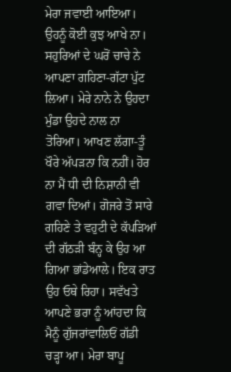ਮੇਰਾ ਜਵਾਈ ਆਇਆ। ਉਹਨੂੰ ਕੋਈ ਕੁਝ ਆਖੇ ਨਾ।
ਸਹੁਰਿਆਂ ਦੇ ਘਰੋਂ ਚਾਚੇ ਨੇ ਆਪਣਾ ਗਹਿਣਾ-ਗੱਟਾ ਪੁੱਟ ਲਿਆ। ਮੇਰੇ ਨਾਨੇ ਨੇ ਉਹਦਾ ਮੁੰਡਾ ਉਹਦੇ ਨਾਲ ਨਾ ਤੋਰਿਆ। ਆਖਣ ਲੱਗਾ-ਤੂੰ ਖੌਰੇ ਅੱਪੜਨਾ ਕਿ ਨਹੀਂ। ਹੋਰ ਨਾ ਮੈਂ ਧੀ ਦੀ ਨਿਸ਼ਾਨੀ ਵੀ ਗਵਾ ਦਿਆਂ। ਗੋਜਰੇ ਤੋਂ ਸਾਰੇ ਗਹਿਣੇ ਤੇ ਵਹੁਟੀ ਦੇ ਕੱਪੜਿਆਂ ਦੀ ਗੱਠੜੀ ਬੰਨ੍ਹ ਕੇ ਉਹ ਆ ਗਿਆ ਭਾਂਡੇਆਲੇ। ਇਕ ਰਾਤ ਉਹ ਓਥੇ ਰਿਹਾ। ਸਵੱਖਤੇ ਆਪਣੇ ਭਰਾ ਨੂੰ ਆਂਹਦਾ ਕਿ ਮੈਨੂੰ ਗੁੱਜਰਾਂਵਾਲਿਓਂ ਗੱਡੀ ਚੜ੍ਹਾ ਆ। ਮੇਰਾ ਬਾਪੂ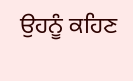ਉਹਨੂੰ ਕਹਿਣ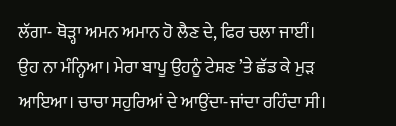ਲੱਗਾ- ਥੋੜ੍ਹਾ ਅਮਨ ਅਮਾਨ ਹੋ ਲੈਣ ਦੇ, ਫਿਰ ਚਲਾ ਜਾਈਂ।
ਉਹ ਨਾ ਮੰਨ੍ਹਿਆ। ਮੇਰਾ ਬਾਪੂ ਉਹਨੂੰ ਟੇਸ਼ਣ ’ਤੇ ਛੱਡ ਕੇ ਮੁੜ ਆਇਆ। ਚਾਚਾ ਸਹੁਰਿਆਂ ਦੇ ਆਉਂਦਾ-ਜਾਂਦਾ ਰਹਿੰਦਾ ਸੀ।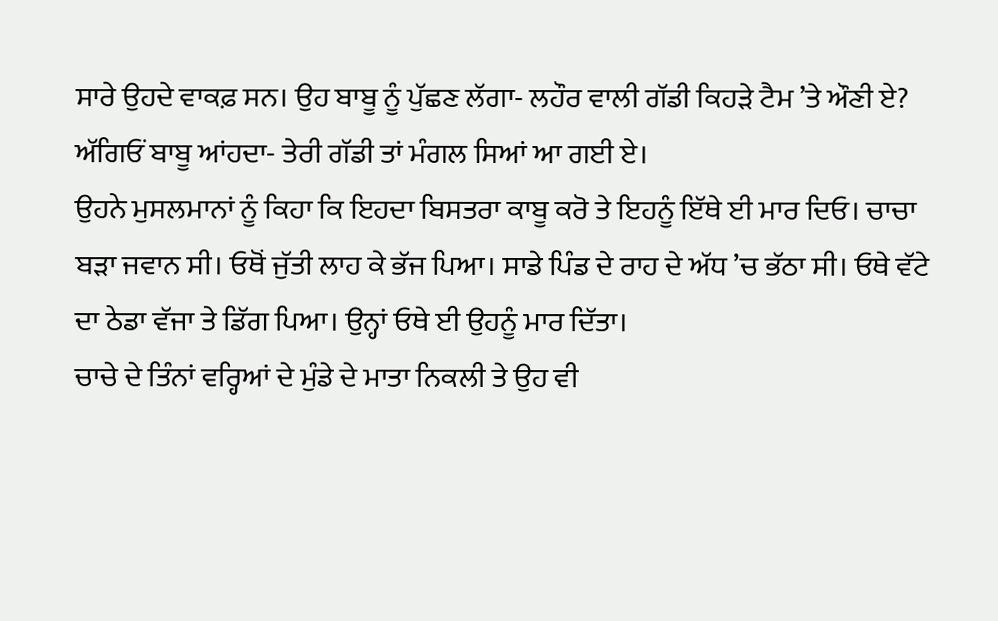ਸਾਰੇ ਉਹਦੇ ਵਾਕਫ਼ ਸਨ। ਉਹ ਬਾਬੂ ਨੂੰ ਪੁੱਛਣ ਲੱਗਾ- ਲਹੌਰ ਵਾਲੀ ਗੱਡੀ ਕਿਹੜੇ ਟੈਮ ’ਤੇ ਔਣੀ ਏ?
ਅੱਗਿਓਂ ਬਾਬੂ ਆਂਹਦਾ- ਤੇਰੀ ਗੱਡੀ ਤਾਂ ਮੰਗਲ ਸਿਆਂ ਆ ਗਈ ਏ।
ਉਹਨੇ ਮੁਸਲਮਾਨਾਂ ਨੂੰ ਕਿਹਾ ਕਿ ਇਹਦਾ ਬਿਸਤਰਾ ਕਾਬੂ ਕਰੋ ਤੇ ਇਹਨੂੰ ਇੱਥੇ ਈ ਮਾਰ ਦਿਓ। ਚਾਚਾ ਬੜਾ ਜਵਾਨ ਸੀ। ਓਥੋਂ ਜੁੱਤੀ ਲਾਹ ਕੇ ਭੱਜ ਪਿਆ। ਸਾਡੇ ਪਿੰਡ ਦੇ ਰਾਹ ਦੇ ਅੱਧ ’ਚ ਭੱਠਾ ਸੀ। ਓਥੇ ਵੱਟੇ ਦਾ ਠੇਡਾ ਵੱਜਾ ਤੇ ਡਿੱਗ ਪਿਆ। ਉਨ੍ਹਾਂ ਓਥੇ ਈ ਉਹਨੂੰ ਮਾਰ ਦਿੱਤਾ।
ਚਾਚੇ ਦੇ ਤਿੰਨਾਂ ਵਰ੍ਹਿਆਂ ਦੇ ਮੁੰਡੇ ਦੇ ਮਾਤਾ ਨਿਕਲੀ ਤੇ ਉਹ ਵੀ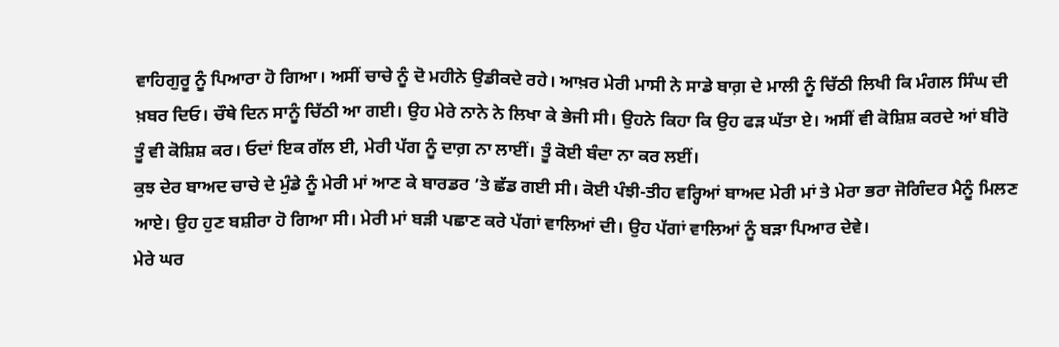ਵਾਹਿਗੁਰੂ ਨੂੰ ਪਿਆਰਾ ਹੋ ਗਿਆ। ਅਸੀਂ ਚਾਚੇ ਨੂੰ ਦੋ ਮਹੀਨੇ ਉਡੀਕਦੇ ਰਹੇ। ਆਖ਼ਰ ਮੇਰੀ ਮਾਸੀ ਨੇ ਸਾਡੇ ਬਾਗ਼ ਦੇ ਮਾਲੀ ਨੂੰ ਚਿੱਠੀ ਲਿਖੀ ਕਿ ਮੰਗਲ ਸਿੰਘ ਦੀ ਖ਼ਬਰ ਦਿਓ। ਚੌਥੇ ਦਿਨ ਸਾਨੂੰ ਚਿੱਠੀ ਆ ਗਈ। ਉਹ ਮੇਰੇ ਨਾਨੇ ਨੇ ਲਿਖਾ ਕੇ ਭੇਜੀ ਸੀ। ਉਹਨੇ ਕਿਹਾ ਕਿ ਉਹ ਫੜ ਘੱਤਾ ਏ। ਅਸੀਂ ਵੀ ਕੋਸ਼ਿਸ਼ ਕਰਦੇ ਆਂ ਬੀਰੋ ਤੂੰ ਵੀ ਕੋਸ਼ਿਸ਼ ਕਰ। ਓਦਾਂ ਇਕ ਗੱਲ ਈ, ਮੇਰੀ ਪੱਗ ਨੂੰ ਦਾਗ਼ ਨਾ ਲਾਈਂ। ਤੂੰ ਕੋਈ ਬੰਦਾ ਨਾ ਕਰ ਲਈਂ।
ਕੁਝ ਦੇਰ ਬਾਅਦ ਚਾਚੇ ਦੇ ਮੁੰਡੇ ਨੂੰ ਮੇਰੀ ਮਾਂ ਆਣ ਕੇ ਬਾਰਡਰ ’ਤੇ ਛੱਡ ਗਈ ਸੀ। ਕੋਈ ਪੰਝੀ-ਤੀਹ ਵਰ੍ਹਿਆਂ ਬਾਅਦ ਮੇਰੀ ਮਾਂ ਤੇ ਮੇਰਾ ਭਰਾ ਜੋਗਿੰਦਰ ਮੈਨੂੰ ਮਿਲਣ ਆਏ। ਉਹ ਹੁਣ ਬਸ਼ੀਰਾ ਹੋ ਗਿਆ ਸੀ। ਮੇਰੀ ਮਾਂ ਬੜੀ ਪਛਾਣ ਕਰੇ ਪੱਗਾਂ ਵਾਲਿਆਂ ਦੀ। ਉਹ ਪੱਗਾਂ ਵਾਲਿਆਂ ਨੂੰ ਬੜਾ ਪਿਆਰ ਦੇਵੇ।
ਮੇਰੇ ਘਰ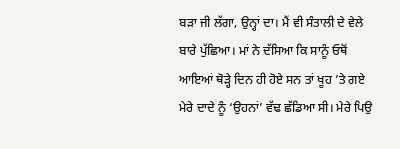ਬੜਾ ਜੀ ਲੱਗਾ, ਉਨ੍ਹਾਂ ਦਾ। ਮੈਂ ਵੀ ਸੰਤਾਲੀ ਦੇ ਵੇਲੇ ਬਾਰੇ ਪੁੱਛਿਆ। ਮਾਂ ਨੇ ਦੱਸਿਆ ਕਿ ਸਾਨੂੰ ਓਥੋਂ ਆਇਆਂ ਥੋੜ੍ਹੇ ਦਿਨ ਹੀ ਹੋਏ ਸਨ ਤਾਂ ਖੂਹ ’ਤੇ ਗਏ ਮੇਰੇ ਦਾਦੇ ਨੂੰ ‘ਉਹਨਾਂ’ ਵੱਢ ਛੱਡਿਆ ਸੀ। ਮੇਰੇ ਪਿਉ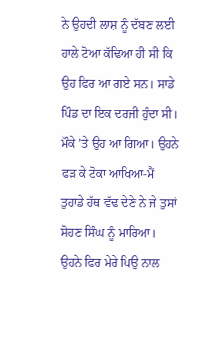ਨੇ ਉਹਦੀ ਲਾਸ਼ ਨੂੰ ਦੱਬਣ ਲਈ ਹਾਲੇ ਟੋਆ ਕੱਢਿਆ ਹੀ ਸੀ ਕਿ ਉਹ ਫਿਰ ਆ ਗਏ ਸਨ। ਸਾਡੇ ਪਿੰਡ ਦਾ ਇਕ ਦਰਜੀ ਹੁੰਦਾ ਸੀ। ਮੌਕੇ ’ਤੇ ਉਹ ਆ ਗਿਆ। ਉਹਨੇ ਫੜ ਕੇ ਟੋਕਾ ਆਖਿਆ-ਮੈਂ ਤੁਹਾਡੇ ਹੱਥ ਵੱਢ ਦੇਣੇ ਨੇ ਜੇ ਤੁਸਾਂ ਸੋਹਣ ਸਿੰਘ ਨੂੰ ਮਾਰਿਆ। ਉਹਨੇ ਫਿਰ ਮੇਰੇ ਪਿਉ ਨਾਲ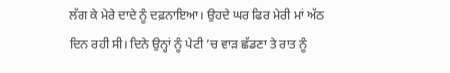ਲੱਗ ਕੇ ਮੇਰੇ ਦਾਦੇ ਨੂੰ ਦਫ਼ਨਾਇਆ। ਉਹਦੇ ਘਰ ਫਿਰ ਮੇਰੀ ਮਾਂ ਅੱਠ ਦਿਨ ਰਹੀ ਸੀ। ਦਿਨੇ ਉਨ੍ਹਾਂ ਨੂੰ ਪੇਟੀ ’ਚ ਵਾੜ ਛੱਡਣਾ ਤੇ ਰਾਤ ਨੂੰ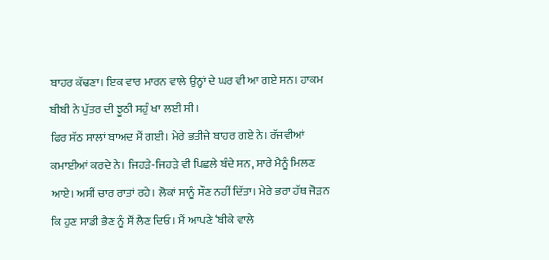ਬਾਹਰ ਕੱਢਣਾ। ਇਕ ਵਾਰ ਮਾਰਨ ਵਾਲੇ ਉਨ੍ਹਾਂ ਦੇ ਘਰ ਵੀ ਆ ਗਏ ਸਨ। ਹਾਕਮ ਬੀਬੀ ਨੇ ਪੁੱਤਰ ਦੀ ਝੂਠੀ ਸਹੁੰ ਖਾ ਲਈ ਸੀ।
ਫਿਰ ਸੱਠ ਸਾਲਾਂ ਬਾਅਦ ਮੈਂ ਗਈ। ਮੇਰੇ ਭਤੀਜੇ ਬਾਹਰ ਗਏ ਨੇ। ਰੱਜਵੀਆਂ ਕਮਾਈਆਂ ਕਰਦੇ ਨੇ। ਜਿਹੜੇ-ਜਿਹੜੇ ਵੀ ਪਿਛਲੇ ਬੰਦੇ ਸਨ, ਸਾਰੇ ਮੈਨੂੰ ਮਿਲਣ ਆਏ। ਅਸੀਂ ਚਾਰ ਰਾਤਾਂ ਰਹੇ। ਲੋਕਾਂ ਸਾਨੂੰ ਸੌਣ ਨਹੀਂ ਦਿੱਤਾ। ਮੇਰੇ ਭਰਾ ਹੱਥ ਜੋੜਨ ਕਿ ਹੁਣ ਸਾਡੀ ਭੈਣ ਨੂੰ ਸੌਂ ਲੈਣ ਦਿਓ। ਮੈਂ ਆਪਣੇ ‘ਬੀਕੇ ਵਾਲੇ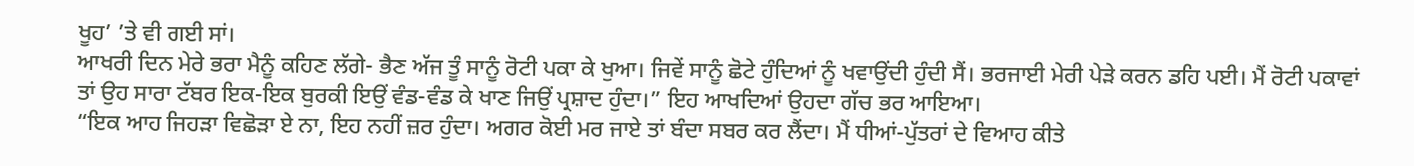ਖੂਹ’ ’ਤੇ ਵੀ ਗਈ ਸਾਂ।
ਆਖਰੀ ਦਿਨ ਮੇਰੇ ਭਰਾ ਮੈਨੂੰ ਕਹਿਣ ਲੱਗੇ- ਭੈਣ ਅੱਜ ਤੂੰ ਸਾਨੂੰ ਰੋਟੀ ਪਕਾ ਕੇ ਖੁਆ। ਜਿਵੇਂ ਸਾਨੂੰ ਛੋਟੇ ਹੁੰਦਿਆਂ ਨੂੰ ਖਵਾਉਂਦੀ ਹੁੰਦੀ ਸੈਂ। ਭਰਜਾਈ ਮੇਰੀ ਪੇੜੇ ਕਰਨ ਡਹਿ ਪਈ। ਮੈਂ ਰੋਟੀ ਪਕਾਵਾਂ ਤਾਂ ਉਹ ਸਾਰਾ ਟੱਬਰ ਇਕ-ਇਕ ਬੁਰਕੀ ਇਉਂ ਵੰਡ-ਵੰਡ ਕੇ ਖਾਣ ਜਿਉਂ ਪ੍ਰਸ਼ਾਦ ਹੁੰਦਾ।” ਇਹ ਆਖਦਿਆਂ ਉਹਦਾ ਗੱਚ ਭਰ ਆਇਆ।
“ਇਕ ਆਹ ਜਿਹੜਾ ਵਿਛੋੜਾ ਏ ਨਾ, ਇਹ ਨਹੀਂ ਜ਼ਰ ਹੁੰਦਾ। ਅਗਰ ਕੋਈ ਮਰ ਜਾਏ ਤਾਂ ਬੰਦਾ ਸਬਰ ਕਰ ਲੈਂਦਾ। ਮੈਂ ਧੀਆਂ-ਪੁੱਤਰਾਂ ਦੇ ਵਿਆਹ ਕੀਤੇ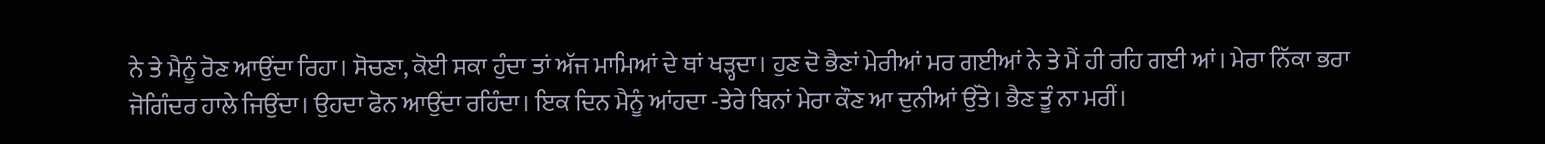ਨੇ ਤੇ ਮੈਨੂੰ ਰੋਣ ਆਉਂਦਾ ਰਿਹਾ। ਸੋਚਣਾ, ਕੋਈ ਸਕਾ ਹੁੰਦਾ ਤਾਂ ਅੱਜ ਮਾਮਿਆਂ ਦੇ ਥਾਂ ਖੜ੍ਹਦਾ। ਹੁਣ ਦੋ ਭੈਣਾਂ ਮੇਰੀਆਂ ਮਰ ਗਈਆਂ ਨੇ ਤੇ ਮੈਂ ਹੀ ਰਹਿ ਗਈ ਆਂ। ਮੇਰਾ ਨਿੱਕਾ ਭਰਾ ਜੋਗਿੰਦਰ ਹਾਲੇ ਜਿਉਂਦਾ। ਉਹਦਾ ਫੋਨ ਆਉਂਦਾ ਰਹਿੰਦਾ। ਇਕ ਦਿਨ ਮੈਨੂੰ ਆਂਹਦਾ -ਤੇਰੇ ਬਿਨਾਂ ਮੇਰਾ ਕੌਣ ਆ ਦੁਨੀਆਂ ਉੱਤੇ। ਭੈਣ ਤੂੰ ਨਾ ਮਰੀਂ।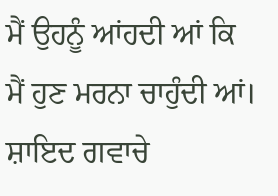ਮੈਂ ਉਹਨੂੰ ਆਂਹਦੀ ਆਂ ਕਿ ਮੈਂ ਹੁਣ ਮਰਨਾ ਚਾਹੁੰਦੀ ਆਂ। ਸ਼ਾਇਦ ਗਵਾਚੇ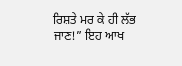ਰਿਸ਼ਤੇ ਮਰ ਕੇ ਹੀ ਲੱਭ ਜਾਣ!” ਇਹ ਆਖ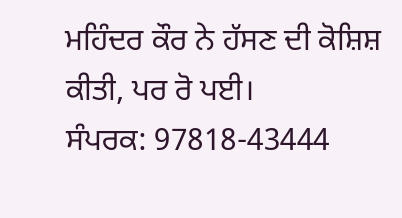ਮਹਿੰਦਰ ਕੌਰ ਨੇ ਹੱਸਣ ਦੀ ਕੋਸ਼ਿਸ਼ ਕੀਤੀ, ਪਰ ਰੋ ਪਈ।
ਸੰਪਰਕ: 97818-43444